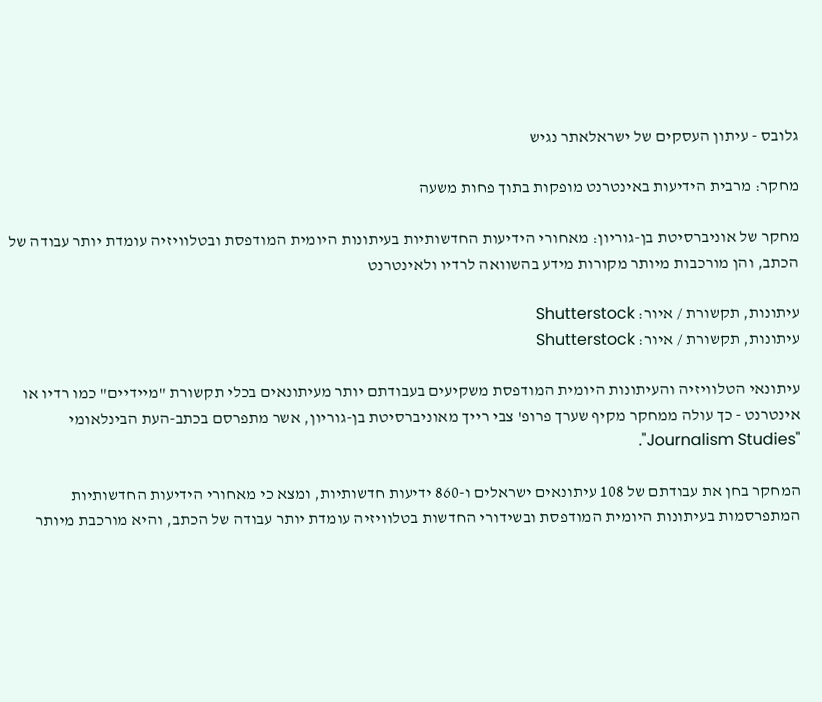גלובס - עיתון העסקים של ישראלאתר נגיש

מחקר: מרבית הידיעות באינטרנט מופקות בתוך פחות משעה

מחקר של אוניברסיטת בן-גוריון: מאחורי הידיעות החדשותיות בעיתונות היומית המודפסת ובטלוויזיה עומדת יותר עבודה של הכתב, והן מורכבות מיותר מקורות מידע בהשוואה לרדיו ולאינטרנט

עיתונות, תקשורת / איור: Shutterstock
עיתונות, תקשורת / איור: Shutterstock

עיתונאי הטלוויזיה והעיתונות היומית המודפסת משקיעים בעבודתם יותר מעיתונאים בכלי תקשורת "מיידיים" כמו רדיו או אינטרנט - כך עולה ממחקר מקיף שערך פרופ' צבי רייך מאוניברסיטת בן-גוריון, אשר מתפרסם בכתב-העת הבינלאומי "Journalism Studies".

המחקר בחן את עבודתם של 108 עיתונאים ישראלים ו-860 ידיעות חדשותיות, ומצא כי מאחורי הידיעות החדשותיות המתפרסמות בעיתונות היומית המודפסת ובשידורי החדשות בטלוויזיה עומדת יותר עבודה של הכתב, והיא מורכבת מיותר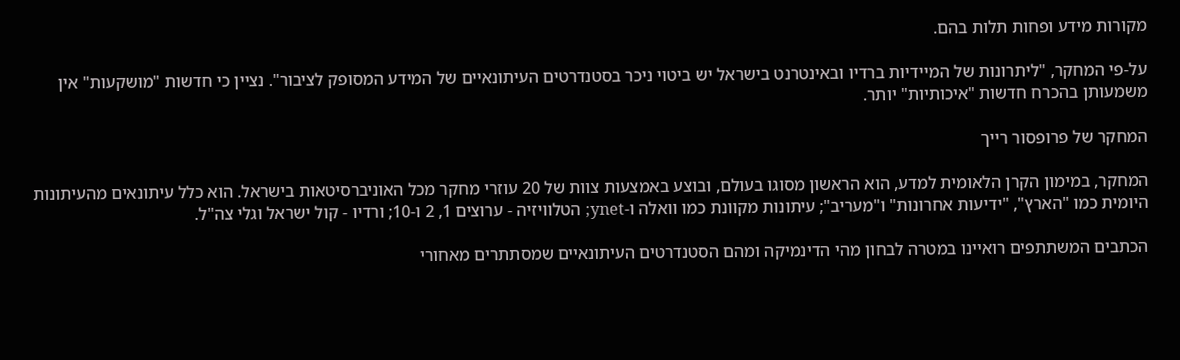מקורות מידע ופחות תלות בהם.

על-פי המחקר, "ליתרונות של המיידיות ברדיו ובאינטרנט בישראל יש ביטוי ניכר בסטנדרטים העיתונאיים של המידע המסופק לציבור". נציין כי חדשות "מושקעות" אין משמעותן בהכרח חדשות "איכותיות" יותר.

המחקר של פרופסור רייך

המחקר, במימון הקרן הלאומית למדע, הוא הראשון מסוגו בעולם, ובוצע באמצעות צוות של 20 עוזרי מחקר מכל האוניברסיטאות בישראל. הוא כלל עיתונאים מהעיתונות היומית כמו "הארץ", "ידיעות אחרונות" ו"מעריב"; עיתונות מקוונת כמו וואלה ו-ynet; הטלוויזיה - ערוצים 1, 2 ו-10; ורדיו - קול ישראל וגלי צה"ל.

הכתבים המשתתפים רואיינו במטרה לבחון מהי הדינמיקה ומהם הסטנדרטים העיתונאיים שמסתתרים מאחורי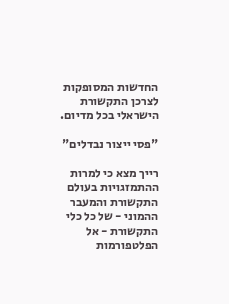החדשות המסופקות לצרכן התקשורת הישראלי בכל מדיום.

"פסי ייצור נבדלים"

רייך מצא כי למרות ההתמזגויות בעולם התקשורת והמעבר ההמוני - של כל כלי התקשורת - אל הפלטפורמות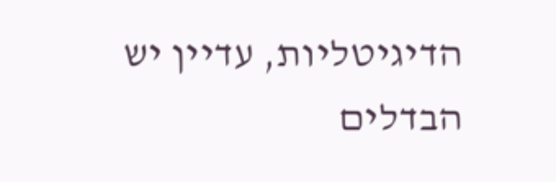הדיגיטליות, עדיין יש הבדלים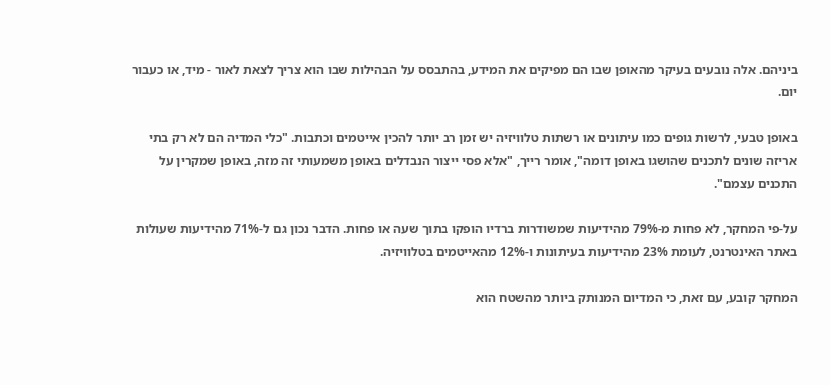ביניהם. אלה נובעים בעיקר מהאופן שבו הם מפיקים את המידע, בהתבסס על הבהילות שבו הוא צריך לצאת לאור - מיד, או כעבור יום.

באופן טבעי, לרשות גופים כמו עיתונים או רשתות טלוויזיה יש זמן רב יותר להכין אייטמים וכתבות. "כלי המדיה הם לא רק בתי אריזה שונים לתכנים שהושגו באופן דומה", אומר רייך, "אלא פסי ייצור הנבדלים באופן משמעותי זה מזה, באופן שמקרין על התכנים עצמם".

על-פי המחקר, לא פחות מ-79% מהידיעות שמשודרות ברדיו הופקו בתוך שעה או פחות. הדבר נכון גם ל-71% מהידיעות שעולות באתר האינטרנט, לעומת 23% מהידיעות בעיתונות ו-12% מהאייטמים בטלוויזיה.

המחקר קובע, עם זאת, כי המדיום המנותק ביותר מהשטח הוא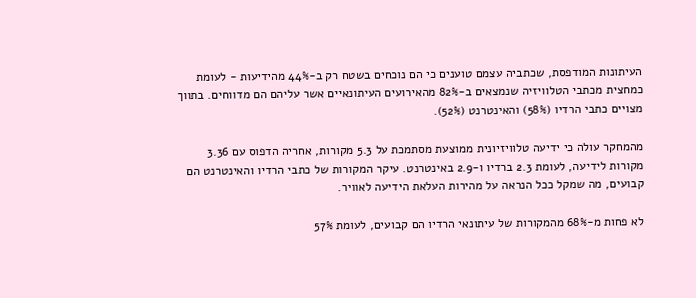העיתונות המודפסת, שכתביה עצמם טוענים כי הם נוכחים בשטח רק ב-44% מהידיעות - לעומת כמחצית מכתבי הטלוויזיה שנמצאים ב-82% מהאירועים העיתונאיים אשר עליהם הם מדווחים. בתווך מצויים כתבי הרדיו (58%) והאינטרנט (52%).

מהמחקר עולה כי ידיעה טלוויזיונית ממוצעת מסתמכת על 5.3 מקורות, אחריה הדפוס עם 3.36 מקורות לידיעה, לעומת 2.3 ברדיו ו-2.9 באינטרנט. עיקר המקורות של כתבי הרדיו והאינטרנט הם קבועים, מה שמקל ככל הנראה על מהירות העלאת הידיעה לאוויר.

לא פחות מ-68% מהמקורות של עיתונאי הרדיו הם קבועים, לעומת 57%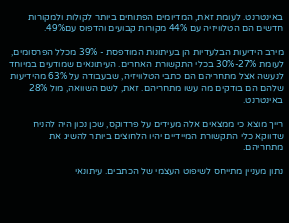באינטרנט. לעומת זאת, המדיומים הפתוחים ביותר לקולות ולמקורות חדשים הם הטלוויזיה עם 44% מקורות קבועים והדפוס עם49%.

מירב הידיעות הבלעדיות הן בעיתונות המודפסת - 39% מכלל הפרסומים, לעומת 27%-30% בכלי התקשורת האחרים. העיתונאים שמודעים במיוחד לנעשה אצל מתחריהם הם כתבי הטלוויזיה, שבעבודה על 63% מהידיעות שלהם הם בודקים מה עשו מתחריהם. זאת, לשם השוואה, מול 28% באינטרנט.

רייך מוצא כי ממצאים אלה מעידים על פרדוקס, שכן נכון היה להניח שדווקא כלי התקשורת המיידיים יהיו הלחוצים ביותר להשיג את מתחריהם.

נתון מעניין מתייחס לשיפוט העצמי של הכתבים. עיתונאי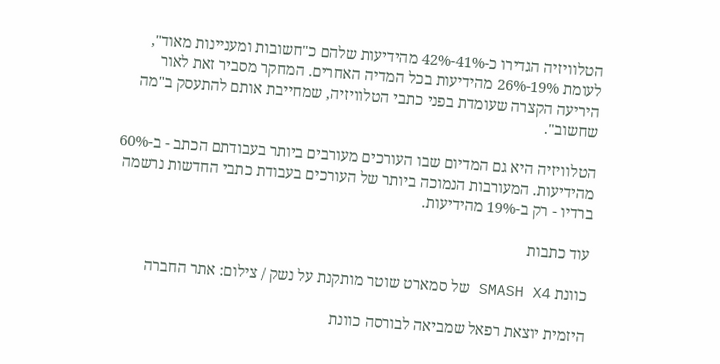הטלוויזיה הגדירו כ-41%-42% מהידיעות שלהם כ"חשובות ומעניינות מאוד", לעומת 19%-26% מהידיעות בכל המדיה האחרים. המחקר מסביר זאת לאור היריעה הקצרה שעומדת בפני כתבי הטלוויזיה, שמחייבת אותם להתעסק ב"מה שחשוב".

הטלוויזיה היא גם המדיום שבו העורכים מעורבים ביותר בעבודתם הכתב - ב-60% מהידיעות. המעורבות הנמוכה ביותר של העורכים בעבודת כתבי החדשות נרשמה ברדיו - רק ב-19% מהידיעות.

עוד כתבות

כוונת SMASH X4 של סמארט שוטר מותקנת על נשק / צילום: אתר החברה

היזמית יוצאת רפאל שמביאה לבורסה כוונת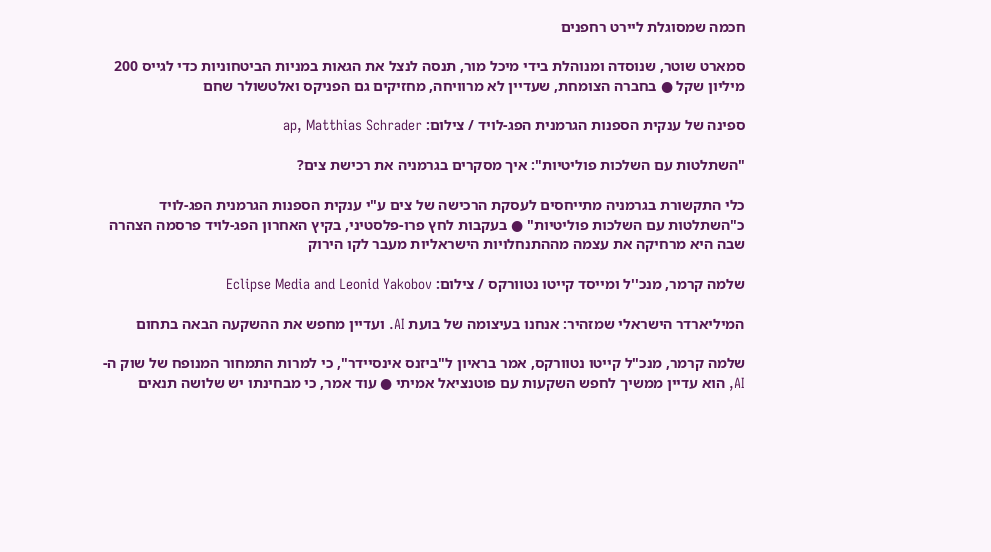חכמה שמסוגלת ליירט רחפנים

סמארט שוטר, שנוסדה ומנוהלת בידי מיכל מור, תנסה לנצל את הגאות במניות הביטחוניות כדי לגייס 200 מיליון שקל ● בחברה הצומחת, שעדיין לא מרוויחה, מחזיקים גם הפניקס ואלטשולר שחם

ספינה של ענקית הספנות הגרמנית הפג-לויד / צילום: ap, Matthias Schrader

"השתלטות עם השלכות פוליטיות": איך מסקרים בגרמניה את רכישת צים?

כלי התקשורת בגרמניה מתייחסים לעסקת הרכישה של צים ע"י ענקית הספנות הגרמנית הפג-לויד כ"השתלטות עם השלכות פוליטיות" ● בעקבות לחץ פרו-פלסטיני, בקיץ האחרון הפג-לויד פרסמה הצהרה שבה היא מרחיקה את עצמה מההתנחלויות הישראליות מעבר לקו הירוק

שלמה קרמר, מנכ''ל ומייסד קייטו נטוורקס / צילום: Eclipse Media and Leonid Yakobov

המיליארדר הישראלי שמזהיר: אנחנו בעיצומה של בועת AI. ועדיין מחפש את ההשקעה הבאה בתחום

שלמה קרמר, מנכ"ל קייטו נטוורקס, אמר בראיון ל"ביזנס אינסיידר", כי למרות התמחור המנופח של שוק ה-AI, הוא עדיין ממשיך לחפש השקעות עם פוטנציאל אמיתי ● עוד אמר, כי מבחינתו יש שלושה תנאים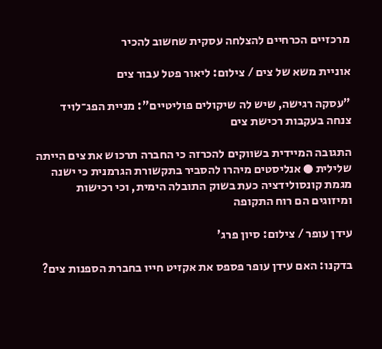מרכזיים הכרחיים להצלחה עסקית שחשוב להכיר

אוניית משא של צים / צילום: ליאור פטל עבור צים

"עסקה רגישה, שיש לה שיקולים פוליטיים": מניית הפג־לויד צנחה בעקבות רכישת צים

התגובה המיידית בשווקים להכרזה כי החברה תרכוש את צים הייתה שלילית ● אנליסטים מיהרו להסביר בתקשורת הגרמנית כי ישנה מגמת קונסולידציה כעת בשוק התובלה הימית, וכי רכישות ומיזוגים הם רוח התקופה

עידן עופר / צילום: סיון פרג'

בדקנו: האם עידן עופר פספס את אקזיט חייו בחברת הספנות צים?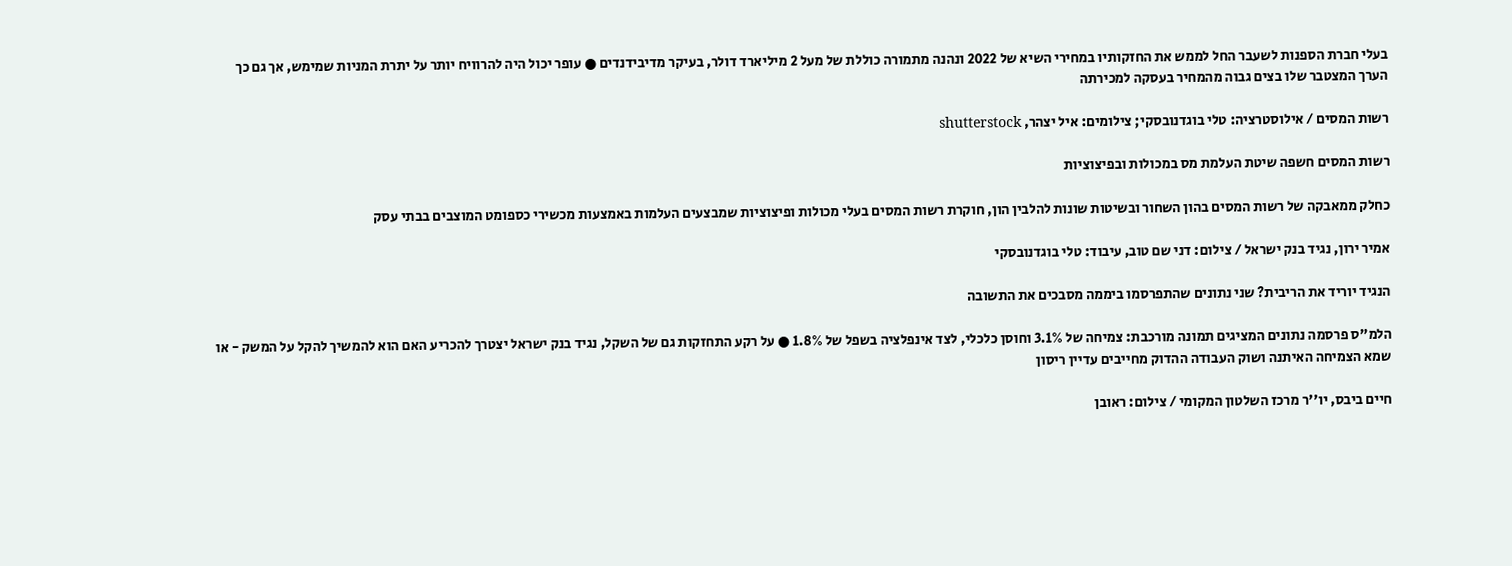בעלי חברת הספנות לשעבר החל לממש את החזקותיו במחירי השיא של 2022 ונהנה מתמורה כוללת של מעל 2 מיליארד דולר, בעיקר מדיבידנדים ● עופר יכול היה להרוויח יותר על יתרת המניות שמימש, אך גם כך הערך המצטבר שלו בצים גבוה מהמחיר בעסקה למכירתה

רשות המסים / אילוסטרציה: טלי בוגדנובסקי; צילומים: איל יצהר, shutterstock

רשות המסים חשפה שיטת העלמת מס במכולות ובפיצוציות

כחלק ממאבקה של רשות המסים בהון השחור ובשיטות שונות להלבין הון, חוקרת רשות המסים בעלי מכולות ופיצוציות שמבצעים העלמות באמצעות מכשירי כספומט המוצבים בבתי עסק

אמיר ירון, נגיד בנק ישראל / צילום: דני שם טוב, עיבוד: טלי בוגדנובסקי

הנגיד יוריד את הריבית? שני נתונים שהתפרסמו ביממה מסבכים את התשובה

הלמ"ס פרסמה נתונים המציגים תמונה מורכבת: צמיחה של 3.1% וחוסן כלכלי, לצד אינפלציה בשפל של 1.8% ● על רקע התחזקות גם של השקל, נגיד בנק ישראל יצטרך להכריע האם הוא להמשיך להקל על המשק - או שמא הצמיחה האיתנה ושוק העבודה ההדוק מחייבים עדיין ריסון

חיים ביבס, יו''ר מרכז השלטון המקומי / צילום: ראובן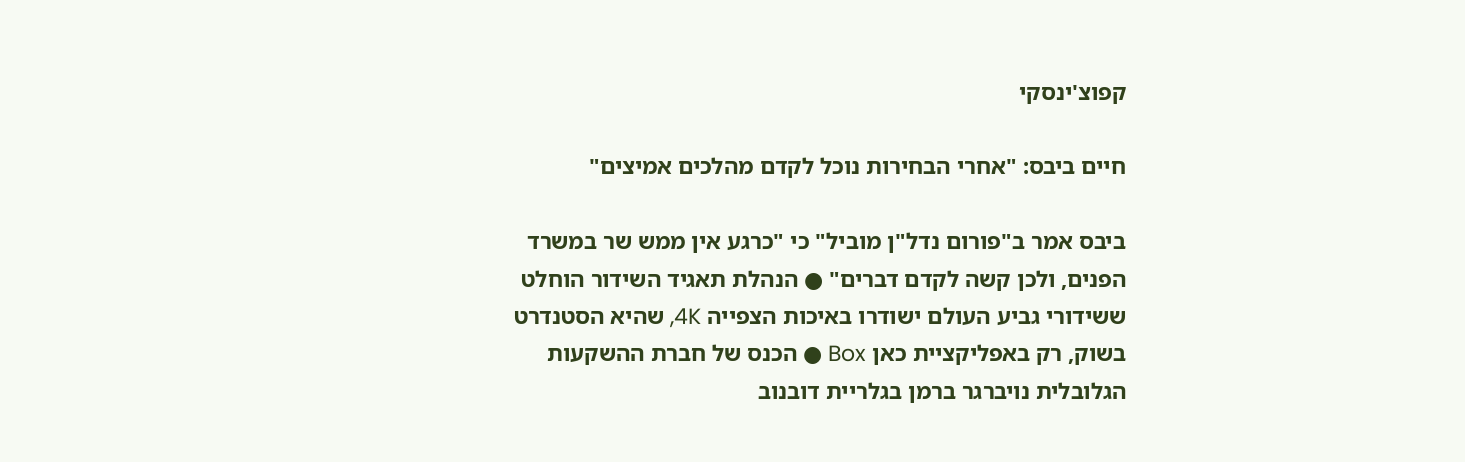קפוצ'ינסקי

חיים ביבס: "אחרי הבחירות נוכל לקדם מהלכים אמיצים"

ביבס אמר ב"פורום נדל"ן מוביל" כי "כרגע אין ממש שר במשרד הפנים, ולכן קשה לקדם דברים" ● הנהלת תאגיד השידור הוחלט ששידורי גביע העולם ישודרו באיכות הצפייה 4K, שהיא הסטנדרט בשוק, רק באפליקציית כאן Box ● הכנס של חברת ההשקעות הגלובלית נויברגר ברמן בגלריית דובנוב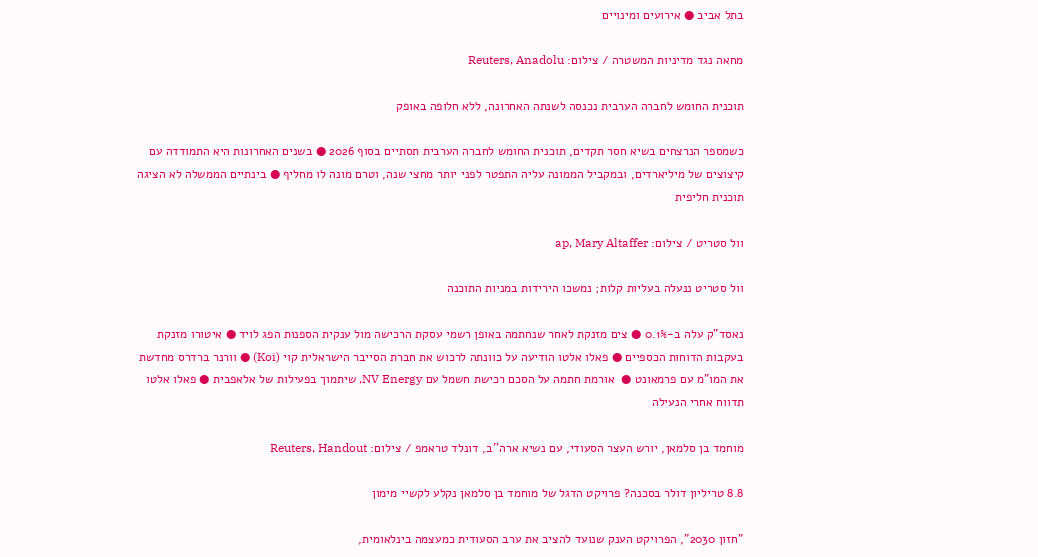בתל אביב ● אירועים ומינויים

מחאה נגד מדיניות המשטרה / צילום: Reuters, Anadolu

תוכנית החומש לחברה הערבית נכנסה לשנתה האחרונה, ללא חלופה באופק

כשמספר הנרצחים בשיא חסר תקדים, תוכנית החומש לחברה הערבית תסתיים בסוף 2026 ● בשנים האחרונות היא התמודדה עם קיצוצים של מיליארדים, ובמקביל הממונה עליה התפטר לפני יותר מחצי שנה, וטרם מונה לו מחליף ● בינתיים הממשלה לא הציגה תוכנית חליפית

וול סטריט / צילום: ap, Mary Altaffer

וול סטריט ננעלה בעליות קלות; נמשכו הירידות במניות התוכנה

נאסד"ק עלה ב-0.1% ● צים מזנקת לאחר שנחתמה באופן רשמי עסקת הרכישה מול ענקית הספנות הפג לויד ● איטורו מזנקת בעקבות הדוחות הכספיים ● פאלו אלטו הודיעה על כוונתה לרכוש את חברת הסייבר הישראלית קוי (Koi) ● וורנר ברדרס מחדשת את המו"מ עם פרמאונט ●  אורמת חתמה על הסכם רכישת חשמל עם NV Energy, שיתמוך בפעילות של אלאפבית ● פאלו אלטו תדווח אחרי הנעילה

מוחמד בן סלמאן, יורש העצר הסעודי, עם נשיא ארה''ב, דונלד טראמפ / צילום: Reuters, Handout

8.8 טריליון דולר בסכנה? פרויקט הדגל של מוחמד בן סלמאן נקלע לקשיי מימון

"חזון 2030", הפרויקט הענק שנועד להציב את ערב הסעודית כמעצמה בינלאומית,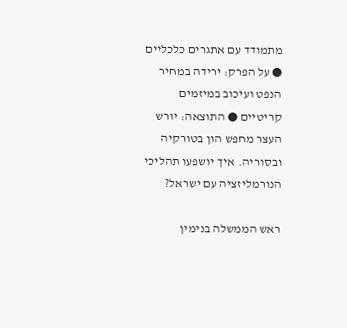מתמודד עם אתגרים כלכליים ● על הפרק: ירידה במחיר הנפט ועיכוב במיזמים קריטיים ● התוצאה: יורש העצר מחפש הון בטורקיה ובסוריה. איך יושפעו תהליכי הנורמליזציה עם ישראל?

ראש הממשלה בנימין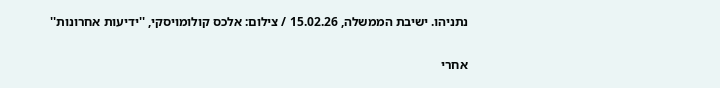נתניהו. ישיבת הממשלה, 15.02.26 / צילום: אלכס קולומויסקי, ''ידיעות אחרונות''

אחרי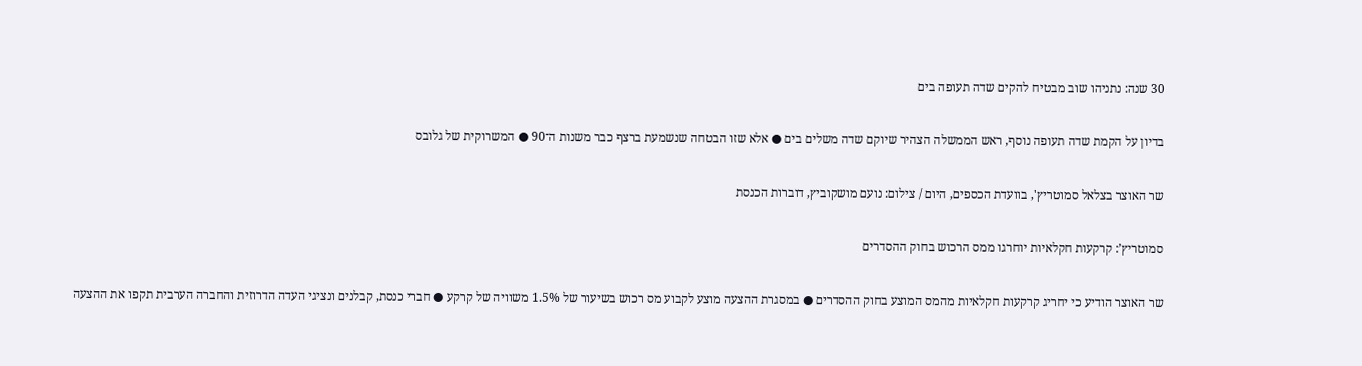30 שנה: נתניהו שוב מבטיח להקים שדה תעופה בים

בדיון על הקמת שדה תעופה נוסף, ראש הממשלה הצהיר שיוקם שדה משלים בים ● אלא שזו הבטחה שנשמעת ברצף כבר משנות ה־90 ● המשרוקית של גלובס

שר האוצר בצלאל סמוטריץ', בוועדת הכספים, היום / צילום: נועם מושקוביץ, דוברות הכנסת

סמוטריץ’: קרקעות חקלאיות יוחרגו ממס הרכוש בחוק ההסדרים

שר האוצר הודיע כי יחריג קרקעות חקלאיות מהמס המוצע בחוק ההסדרים ● במסגרת ההצעה מוצע לקבוע מס רכוש בשיעור של 1.5% משוויה של קרקע ● חברי כנסת, קבלנים ונציגי העדה הדרוזית והחברה הערבית תקפו את ההצעה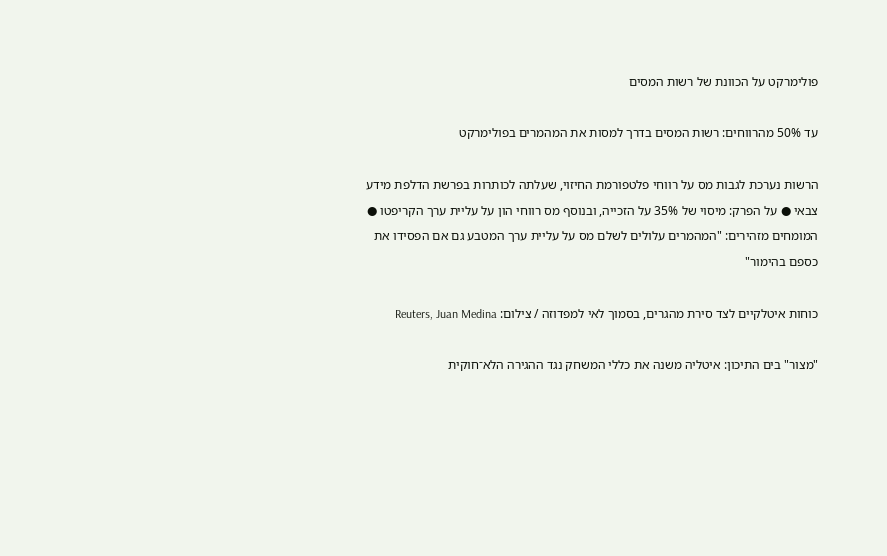פולימרקט על הכוונת של רשות המסים

עד 50% מהרווחים: רשות המסים בדרך למסות את המהמרים בפולימרקט

הרשות נערכת לגבות מס על רווחי פלטפורמת החיזוי, שעלתה לכותרות בפרשת הדלפת מידע צבאי ● על הפרק: מיסוי של 35% על הזכייה, ובנוסף מס רווחי הון על עליית ערך הקריפטו ● המומחים מזהירים: "המהמרים עלולים לשלם מס על עליית ערך המטבע גם אם הפסידו את כספם בהימור"

כוחות איטלקיים לצד סירת מהגרים, בסמוך לאי למפדוזה / צילום: Reuters, Juan Medina

"מצור" בים התיכון: איטליה משנה את כללי המשחק נגד ההגירה הלא־חוקית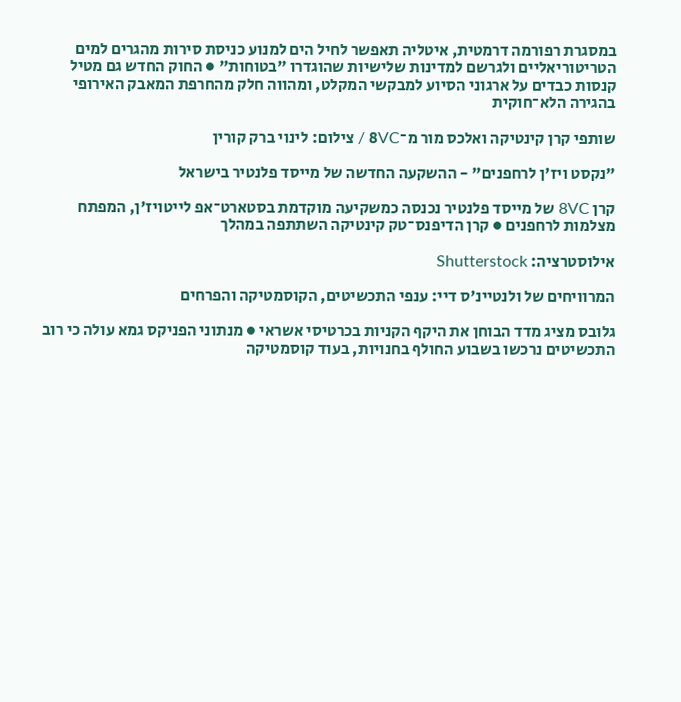במסגרת רפורמה דרמטית, איטליה תאפשר לחיל הים למנוע כניסת סירות מהגרים למים הטריטוריאליים ולגרשם למדינות שלישיות שהוגדרו "בטוחות" ● החוק החדש גם מטיל קנסות כבדים על ארגוני הסיוע למבקשי המקלט, ומהווה חלק מהחרפת המאבק האירופי בהגירה הלא־חוקית

שותפי קרן קינטיקה ואלכס מור מ־8VC / צילום: לינוי ברק קורין

"נקסט ויז'ן לרחפנים" - ההשקעה החדשה של מייסד פלנטיר בישראל

קרן 8VC של מייסד פלנטיר נכנסה כמשקיעה מוקדמת בסטארט־אפ לייטויז'ן, המפתח מצלמות לרחפנים ● קרן הדיפנס־טק קינטיקה השתתפה במהלך

אילוסטרציה: Shutterstock

המרוויחים של ולנטיינ'ס דיי: ענפי התכשיטים, הקוסמטיקה והפרחים

גלובס מציג מדד הבוחן את היקף הקניות בכרטיסי אשראי ● מנתוני הפניקס גמא עולה כי רוב התכשיטים נרכשו בשבוע החולף בחנויות, בעוד קוסמטיקה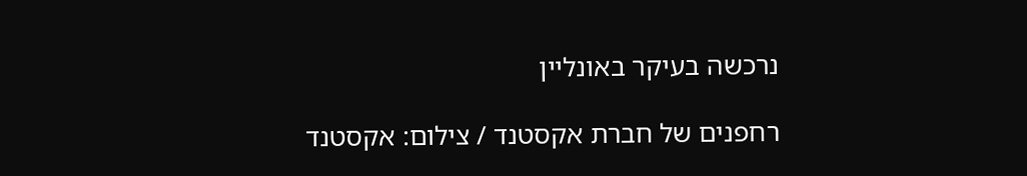נרכשה בעיקר באונליין

רחפנים של חברת אקסטנד / צילום: אקסטנד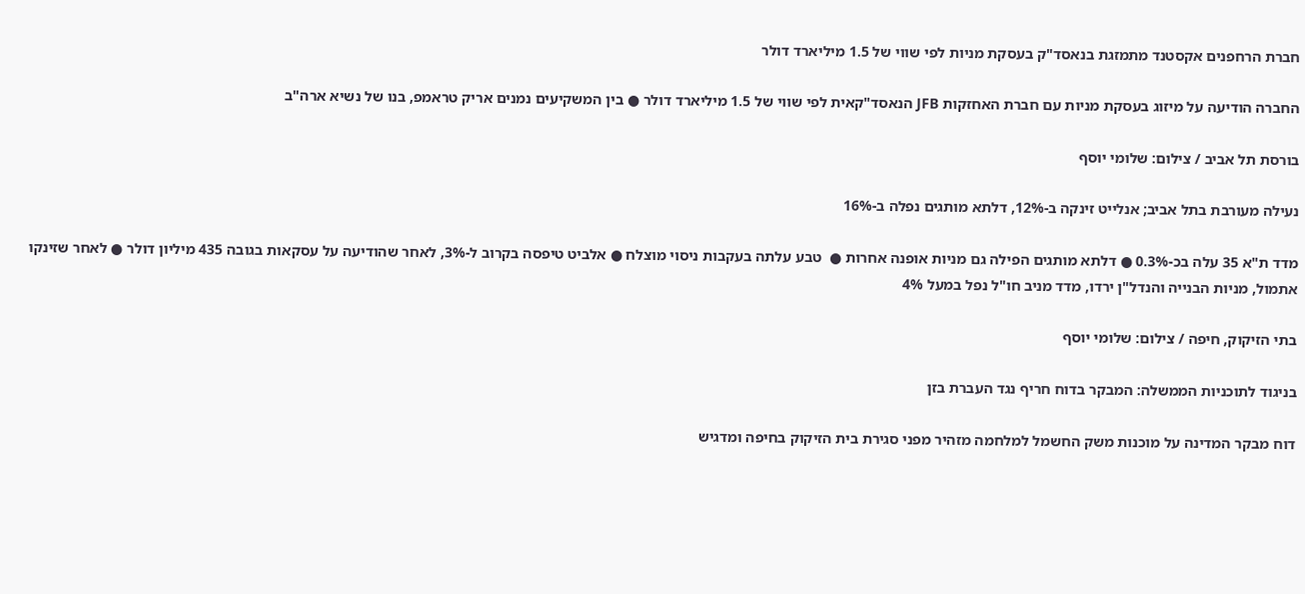חברת הרחפנים אקסטנד מתמזגת בנאסד"ק בעסקת מניות לפי שווי של 1.5 מיליארד דולר

החברה הודיעה על מיזוג בעסקת מניות עם חברת האחזקות JFB הנאסד"קאית לפי שווי של 1.5 מיליארד דולר ● בין המשקיעים נמנים אריק טראמפ, בנו של נשיא ארה"ב

בורסת תל אביב / צילום: שלומי יוסף

נעילה מעורבת בתל אביב; אנלייט זינקה ב-12%, דלתא מותגים נפלה ב-16%

מדד ת"א 35 עלה בכ-0.3% ● דלתא מותגים הפילה גם מניות אופנה אחרות ●  טבע עלתה בעקבות ניסוי מוצלח ● אלביט טיפסה בקרוב ל-3%, לאחר שהודיעה על עסקאות בגובה 435 מיליון דולר ● לאחר שזינקו אתמול, מניות הבנייה והנדל"ן ירדו, מדד מניב חו"ל נפל במעל 4%

בתי הזיקוק, חיפה / צילום: שלומי יוסף

בניגוד לתוכניות הממשלה: המבקר בדוח חריף נגד העברת בזן

דוח מבקר המדינה על מוכנות משק החשמל למלחמה מזהיר מפני סגירת בית הזיקוק בחיפה ומדגיש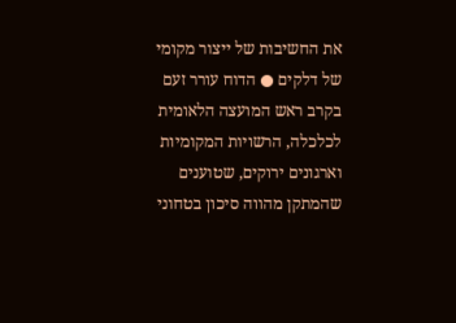את החשיבות של ייצור מקומי של דלקים ● הדוח עורר זעם בקרב ראש המועצה הלאומית לכלכלה, הרשויות המקומיות וארגונים ירוקים, שטוענים שהמתקן מהווה סיכון בטחוני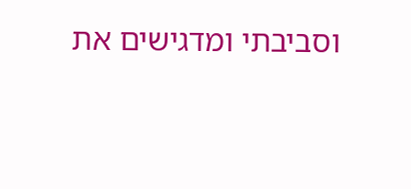וסביבתי ומדגישים את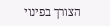הצורך בפינוי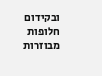ובקידום חלופות מבוזרות